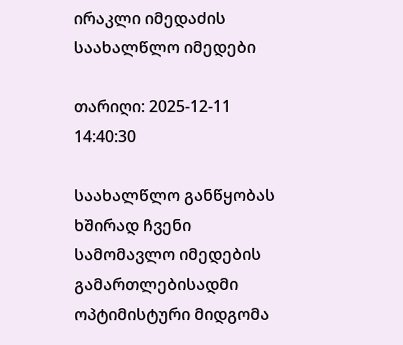ირაკლი იმედაძის საახალწლო იმედები

თარიღი: 2025-12-11 14:40:30

საახალწლო განწყობას ხშირად ჩვენი სამომავლო იმედების გამართლებისადმი ოპტიმისტური მიდგომა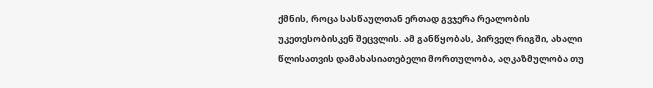ქმნის, როცა სასწაულთან ერთად გვჯერა რეალობის უკეთესობისკენ შეცვლის. ამ განწყობას, პირველ რიგში, ახალი წლისათვის დამახასიათებელი მორთულობა, აღკაზმულობა თუ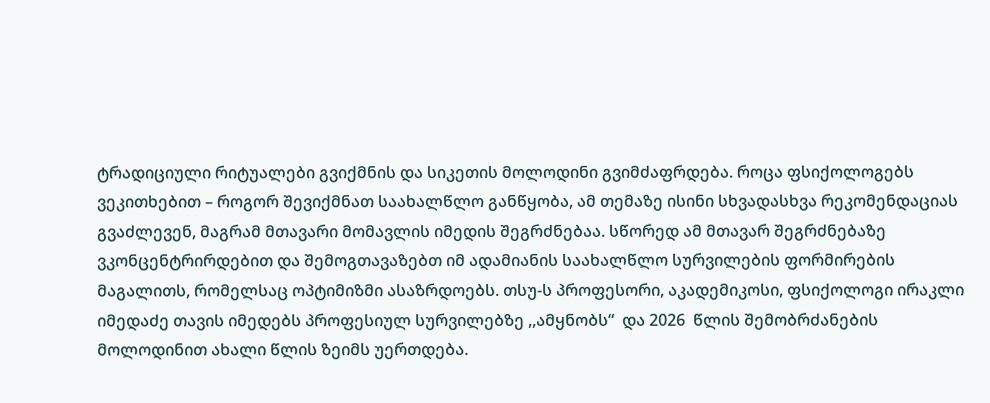ტრადიციული რიტუალები გვიქმნის და სიკეთის მოლოდინი გვიმძაფრდება. როცა ფსიქოლოგებს ვეკითხებით – როგორ შევიქმნათ საახალწლო განწყობა, ამ თემაზე ისინი სხვადასხვა რეკომენდაციას გვაძლევენ, მაგრამ მთავარი მომავლის იმედის შეგრძნებაა. სწორედ ამ მთავარ შეგრძნებაზე ვკონცენტრირდებით და შემოგთავაზებთ იმ ადამიანის საახალწლო სურვილების ფორმირების მაგალითს, რომელსაც ოპტიმიზმი ასაზრდოებს. თსუ-ს პროფესორი, აკადემიკოსი, ფსიქოლოგი ირაკლი იმედაძე თავის იმედებს პროფესიულ სურვილებზე ,,ამყნობს“  და 2026  წლის შემობრძანების მოლოდინით ახალი წლის ზეიმს უერთდება.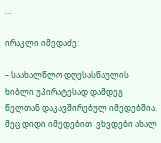…

ირაკლი იმედაძე:

– საახალწლო დღესასწაულის ხიბლი უპირატესად დამდეგ წელთან დაკავშირებულ იმედებშია. მეც დიდი იმედებით  ვხვდები ახალ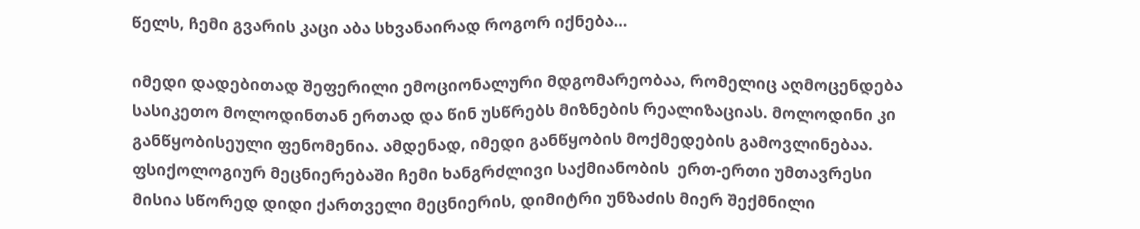წელს, ჩემი გვარის კაცი აბა სხვანაირად როგორ იქნება…

იმედი დადებითად შეფერილი ემოციონალური მდგომარეობაა, რომელიც აღმოცენდება სასიკეთო მოლოდინთან ერთად და წინ უსწრებს მიზნების რეალიზაციას. მოლოდინი კი განწყობისეული ფენომენია. ამდენად, იმედი განწყობის მოქმედების გამოვლინებაა. ფსიქოლოგიურ მეცნიერებაში ჩემი ხანგრძლივი საქმიანობის  ერთ-ერთი უმთავრესი მისია სწორედ დიდი ქართველი მეცნიერის, დიმიტრი უნზაძის მიერ შექმნილი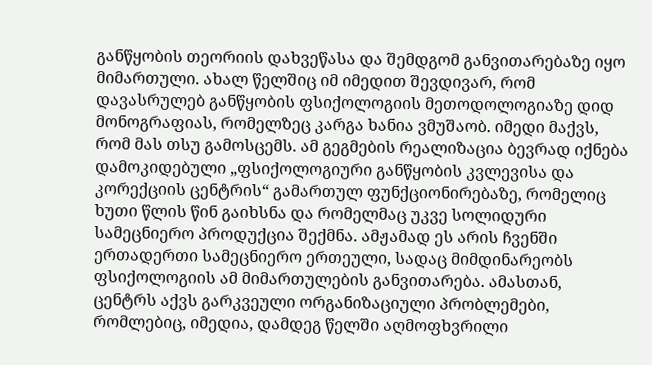განწყობის თეორიის დახვეწასა და შემდგომ განვითარებაზე იყო მიმართული. ახალ წელშიც იმ იმედით შევდივარ, რომ დავასრულებ განწყობის ფსიქოლოგიის მეთოდოლოგიაზე დიდ მონოგრაფიას, რომელზეც კარგა ხანია ვმუშაობ. იმედი მაქვს, რომ მას თსუ გამოსცემს. ამ გეგმების რეალიზაცია ბევრად იქნება დამოკიდებული „ფსიქოლოგიური განწყობის კვლევისა და კორექციის ცენტრის“ გამართულ ფუნქციონირებაზე, რომელიც ხუთი წლის წინ გაიხსნა და რომელმაც უკვე სოლიდური სამეცნიერო პროდუქცია შექმნა. ამჟამად ეს არის ჩვენში ერთადერთი სამეცნიერო ერთეული, სადაც მიმდინარეობს ფსიქოლოგიის ამ მიმართულების განვითარება. ამასთან, ცენტრს აქვს გარკვეული ორგანიზაციული პრობლემები, რომლებიც, იმედია, დამდეგ წელში აღმოფხვრილი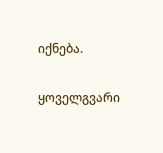იქნება.

ყოველგვარი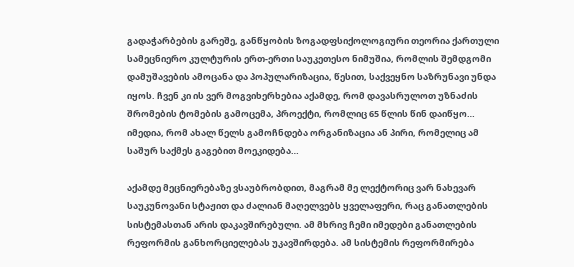გადაჭარბების გარეშე, განწყობის ზოგადფსიქოლოგიური თეორია ქართული სამეცნიერო კულტურის ერთ-ერთი საუკეთესო ნიმუშია, რომლის შემდგომი დამუშავების ამოცანა და პოპულარიზაცია, წესით, საქვეყნო საზრუნავი უნდა იყოს. ჩვენ კი ის ვერ მოგვიხერხებია აქამდე, რომ დავასრულოთ უზნაძის შრომების ტომების გამოცემა, პროექტი, რომლიც 65 წლის წინ დაიწყო… იმედია, რომ ახალ წელს გამოჩნდება ორგანიზაცია ან პირი, რომელიც ამ საშურ საქმეს გაგებით მოეკიდება…

აქამდე მეცნიერებაზე ვსაუბრობდით, მაგრამ მე ლექტორიც ვარ ნახევარ საუკუნოვანი სტაჟით და ძალიან მაღელვებს ყველაფერი, რაც განათლების სისტემასთან არის დაკავშირებული. ამ მხრივ ჩემი იმედები განათლების რეფორმის განხორციელებას უკავშირდება. ამ სისტემის რეფორმირება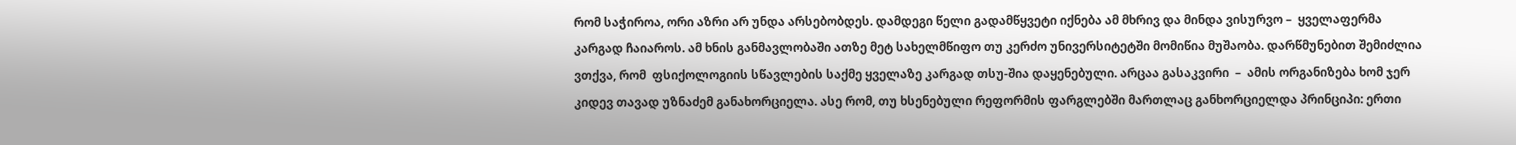რომ საჭიროა, ორი აზრი არ უნდა არსებობდეს. დამდეგი წელი გადამწყვეტი იქნება ამ მხრივ და მინდა ვისურვო –  ყველაფერმა  კარგად ჩაიაროს. ამ ხნის განმავლობაში ათზე მეტ სახელმწიფო თუ კერძო უნივერსიტეტში მომიწია მუშაობა. დარწმუნებით შემიძლია ვთქვა, რომ  ფსიქოლოგიის სწავლების საქმე ყველაზე კარგად თსუ-შია დაყენებული. არცაა გასაკვირი  –  ამის ორგანიზება ხომ ჯერ კიდევ თავად უზნაძემ განახორციელა. ასე რომ, თუ ხსენებული რეფორმის ფარგლებში მართლაც განხორციელდა პრინციპი: ერთი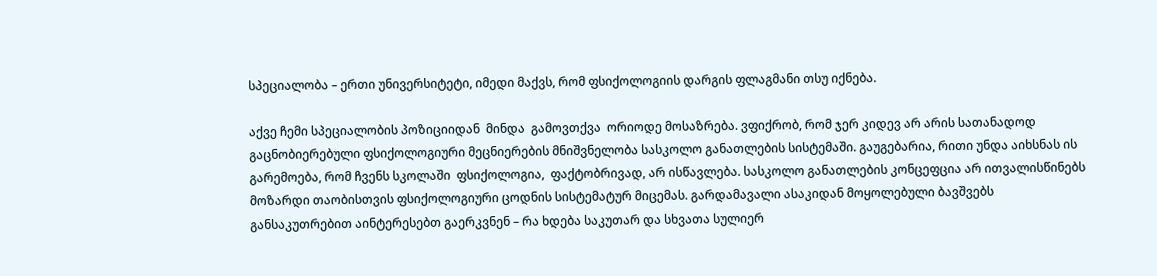სპეციალობა – ერთი უნივერსიტეტი, იმედი მაქვს, რომ ფსიქოლოგიის დარგის ფლაგმანი თსუ იქნება.

აქვე ჩემი სპეციალობის პოზიციიდან  მინდა  გამოვთქვა  ორიოდე მოსაზრება. ვფიქრობ, რომ ჯერ კიდევ არ არის სათანადოდ გაცნობიერებული ფსიქოლოგიური მეცნიერების მნიშვნელობა სასკოლო განათლების სისტემაში. გაუგებარია, რითი უნდა აიხსნას ის გარემოება, რომ ჩვენს სკოლაში  ფსიქოლოგია,  ფაქტობრივად, არ ისწავლება. სასკოლო განათლების კონცეფცია არ ითვალისწინებს მოზარდი თაობისთვის ფსიქოლოგიური ცოდნის სისტემატურ მიცემას. გარდამავალი ასაკიდან მოყოლებული ბავშვებს განსაკუთრებით აინტერესებთ გაერკვნენ – რა ხდება საკუთარ და სხვათა სულიერ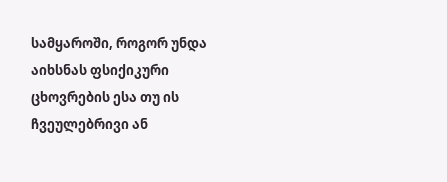სამყაროში, როგორ უნდა აიხსნას ფსიქიკური ცხოვრების ესა თუ ის ჩვეულებრივი ან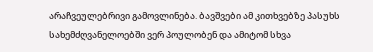არაჩვეულებრივი გამოვლინება. ბავშვები ამ კითხვებზე პასუხს სახემძღვანელოებში ვერ პოულობენ და ამიტომ სხვა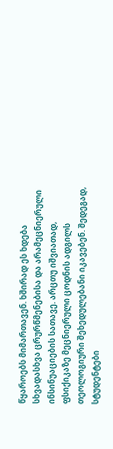წყაროებს მიმართავენ. ხშირად ეს ხდება სხვადასხვა ცრურწმენებისა და არამეცნიერული ინსინუაციების სათავე. არცთუ იშვიათად, ფსიქიკაზე მეცნიერული ცოდნის ადგილს თეოლოგიური შეხედულებანი იკავებენ. შედეგად, სტუდენტები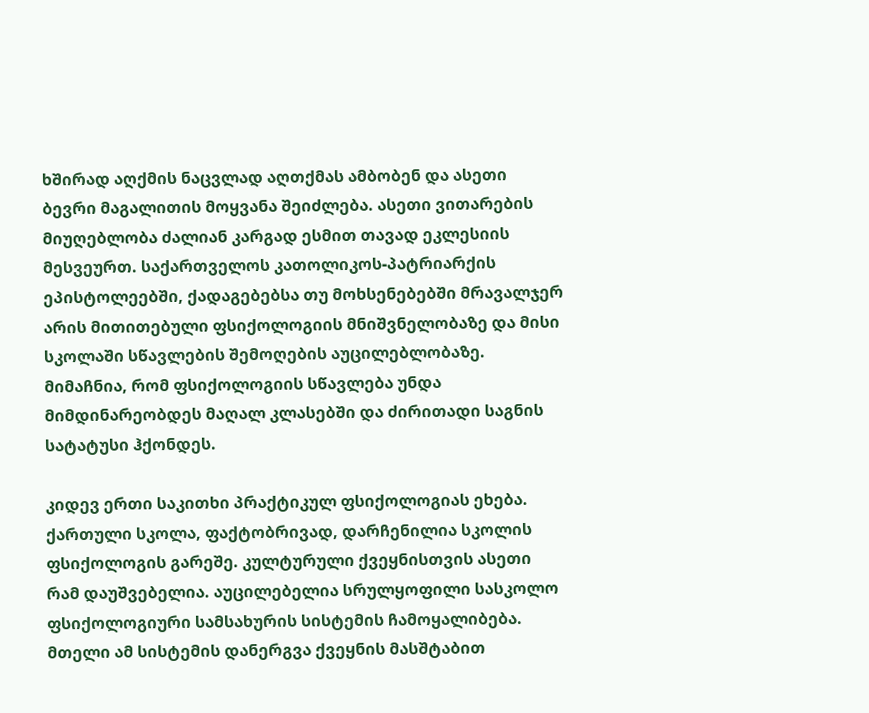ხშირად აღქმის ნაცვლად აღთქმას ამბობენ და ასეთი ბევრი მაგალითის მოყვანა შეიძლება. ასეთი ვითარების მიუღებლობა ძალიან კარგად ესმით თავად ეკლესიის მესვეურთ. საქართველოს კათოლიკოს-პატრიარქის ეპისტოლეებში, ქადაგებებსა თუ მოხსენებებში მრავალჯერ არის მითითებული ფსიქოლოგიის მნიშვნელობაზე და მისი სკოლაში სწავლების შემოღების აუცილებლობაზე. მიმაჩნია, რომ ფსიქოლოგიის სწავლება უნდა მიმდინარეობდეს მაღალ კლასებში და ძირითადი საგნის სატატუსი ჰქონდეს.

კიდევ ერთი საკითხი პრაქტიკულ ფსიქოლოგიას ეხება. ქართული სკოლა, ფაქტობრივად, დარჩენილია სკოლის ფსიქოლოგის გარეშე. კულტურული ქვეყნისთვის ასეთი რამ დაუშვებელია. აუცილებელია სრულყოფილი სასკოლო ფსიქოლოგიური სამსახურის სისტემის ჩამოყალიბება. მთელი ამ სისტემის დანერგვა ქვეყნის მასშტაბით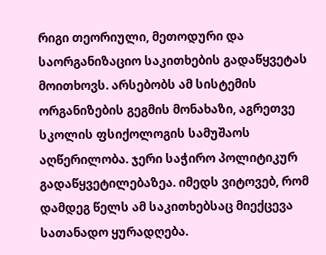რიგი თეორიული, მეთოდური და საორგანიზაციო საკითხების გადაწყვეტას მოითხოვს. არსებობს ამ სისტემის ორგანიზების გეგმის მონახაზი, აგრეთვე სკოლის ფსიქოლოგის სამუშაოს აღწერილობა. ჯერი საჭირო პოლიტიკურ გადაწყვეტილებაზეა. იმედს ვიტოვებ, რომ დამდეგ წელს ამ საკითხებსაც მიექცევა სათანადო ყურადღება.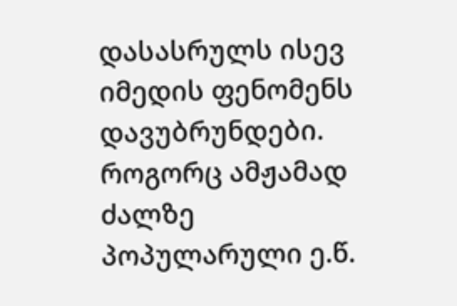დასასრულს ისევ იმედის ფენომენს დავუბრუნდები. როგორც ამჟამად ძალზე პოპულარული ე.წ.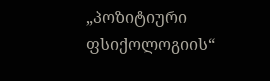„პოზიტიური ფსიქოლოგიის“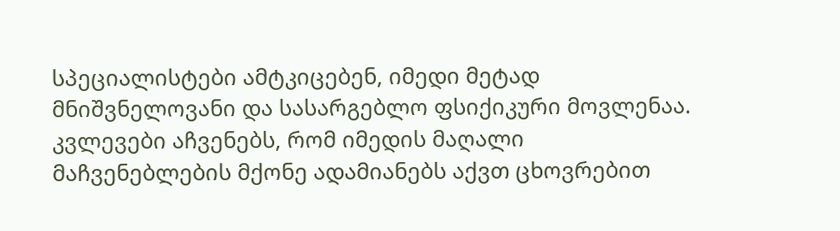სპეციალისტები ამტკიცებენ, იმედი მეტად მნიშვნელოვანი და სასარგებლო ფსიქიკური მოვლენაა. კვლევები აჩვენებს, რომ იმედის მაღალი მაჩვენებლების მქონე ადამიანებს აქვთ ცხოვრებით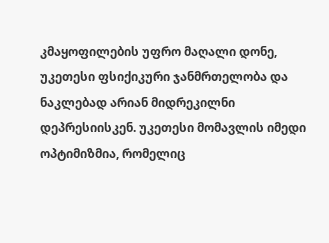კმაყოფილების უფრო მაღალი დონე, უკეთესი ფსიქიკური ჯანმრთელობა და ნაკლებად არიან მიდრეკილნი დეპრესიისკენ. უკეთესი მომავლის იმედი ოპტიმიზმია, რომელიც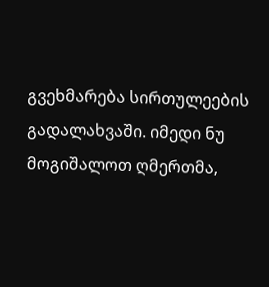გვეხმარება სირთულეების გადალახვაში. იმედი ნუ მოგიშალოთ ღმერთმა,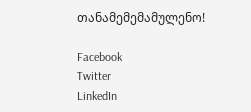თანამემემამულენო!

Facebook
Twitter
LinkedIn